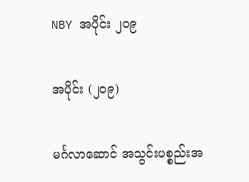NBY အပိုင်း ၂၀၉

အပိုင်း (၂၀၉)

မင်္ဂလာဆောင် အသွင်းပစ္စည်းအ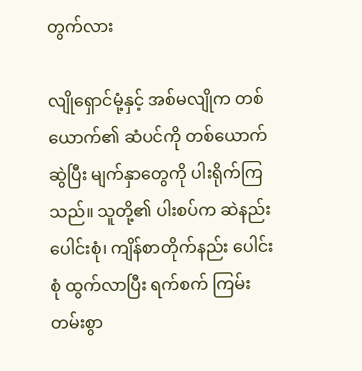တွက်လား

လျိုရှောင်မုံ့နှင့် အစ်မလျိုက တစ်ယောက်၏ ဆံပင်ကို တစ်ယောက်ဆွဲပြီး မျက်နှာတွေကို ပါးရိုက်ကြသည်။ သူတို့၏ ပါးစပ်က ဆဲနည်းပေါင်းစုံ၊ ကျိန်စာတိုက်နည်း ပေါင်းစုံ ထွက်လာပြီး ရက်စက် ကြမ်းတမ်းစွာ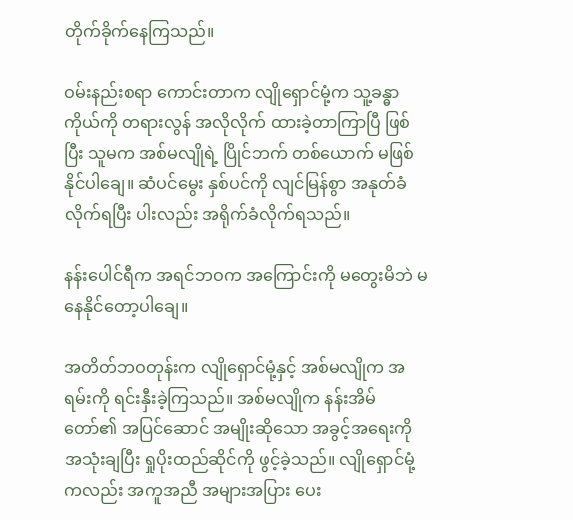တိုက်ခိုက်နေကြသည်။

ဝမ်းနည်းစရာ ကောင်းတာက လျိုရှောင်မုံ့က သူ့ခန္ဓာကိုယ်ကို တရားလွန် အလိုလိုက် ထားခဲ့တာကြာပြီ ဖြစ်ပြီး သူမက အစ်မလျိုရဲ့ ပြိုင်ဘက် တစ်ယောက် မဖြစ်နိုင်ပါချေ။ ဆံပင်မွေး နှစ်ပင်ကို လျင်မြန်စွာ အနုတ်ခံလိုက်ရပြီး ပါးလည်း အရိုက်ခံလိုက်ရသည်။

နန်းပေါင်ရီက အရင်ဘဝက အကြောင်းကို မတွေးမိဘဲ မနေနိုင်တော့ပါချေ။

အတိတ်ဘဝတုန်းက လျိုရှောင်မုံ့နှင့် အစ်မလျိုက အရမ်းကို ရင်းနှီးခဲ့ကြသည်။ အစ်မလျိုက နန်းအိမ်တော်၏ အပြင်ဆောင် အမျိုးဆိုသော အခွင့်အရေးကို အသုံးချပြီး ရှုပိုးထည်ဆိုင်ကို ဖွင့်ခဲ့သည်။ လျိုရှောင်မုံ့ကလည်း အကူအညီ အများအပြား ပေး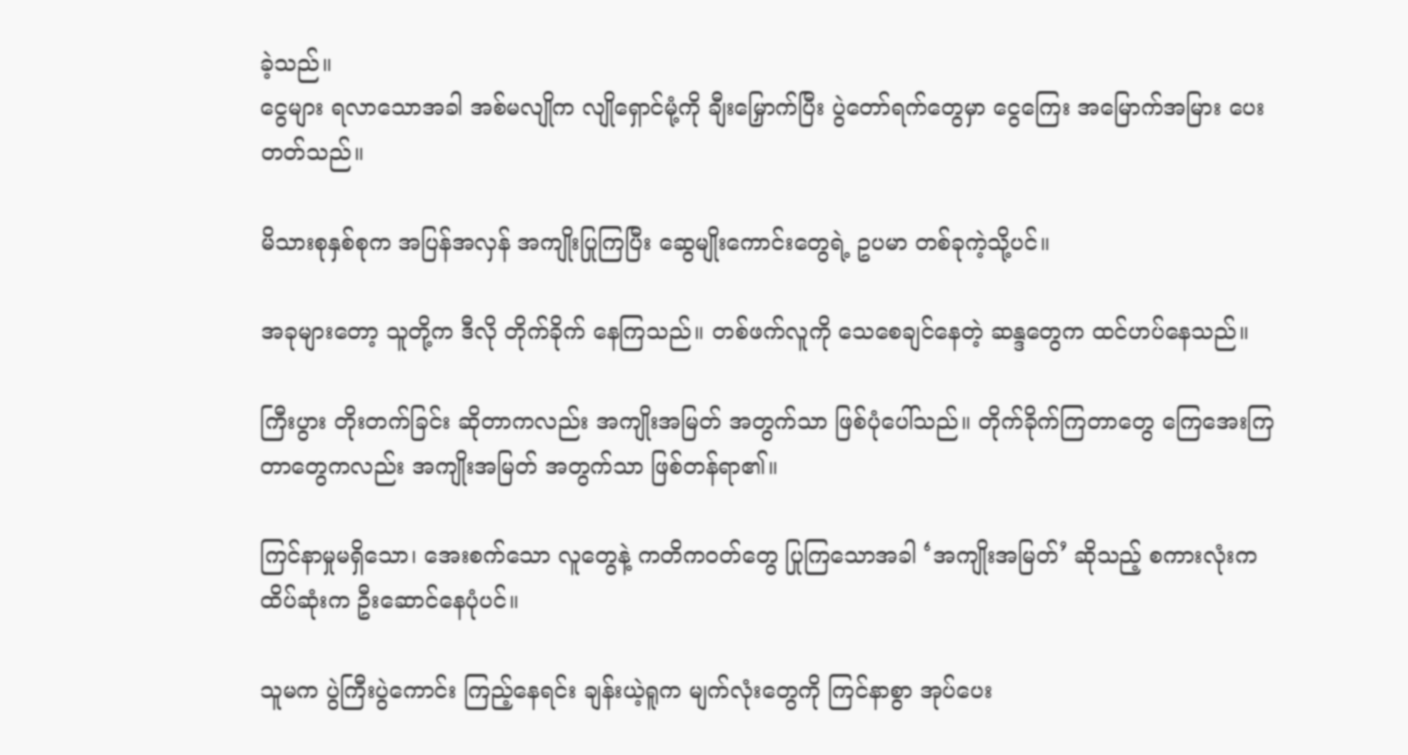ခဲ့သည်။
ငွေများ ရလာသောအခါ အစ်မလျိုက လျိုရှောင်မုံ့ကို ချီးမြှောက်ပြီး ပွဲတော်ရက်တွေမှာ ငွေကြေး အမြောက်အမြား ပေးတတ်သည်။

မိသားစုနှစ်စုက အပြန်အလှန် အကျိုးပြုကြပြီး ဆွေမျိုးကောင်းတွေရဲ့ ဥပမာ တစ်ခုကဲ့သို့ပင်။

အခုများတော့ သူတို့က ဒီလို တိုက်ခိုက် နေကြသည်။ တစ်ဖက်လူကို သေစေချင်နေတဲ့ ဆန္ဒတွေက ထင်ဟပ်နေသည်။

ကြီးပွား တိုးတက်ခြင်း ဆိုတာကလည်း အကျိုးအမြတ် အတွက်သာ ဖြစ်ပုံပေါ်သည်။ တိုက်ခိုက်ကြတာတွေ ကြေအေးကြတာတွေကလည်း အကျိုးအမြတ် အတွက်သာ ဖြစ်တန်ရာ၏။

ကြင်နာမှုမရှိသော၊ အေးစက်သော လူတွေနဲ့ ကတိကဝတ်တွေ ပြုကြသောအခါ ‘အကျိုးအမြတ်’ ဆိုသည့် စကားလုံးက ထိပ်ဆုံးက ဦးဆောင်နေပုံပင်။

သူမက ပွဲကြီးပွဲကောင်း ကြည့်နေရင်း ချန်းယဲ့ရူက မျက်လုံးတွေကို ကြင်နာစွာ အုပ်ပေး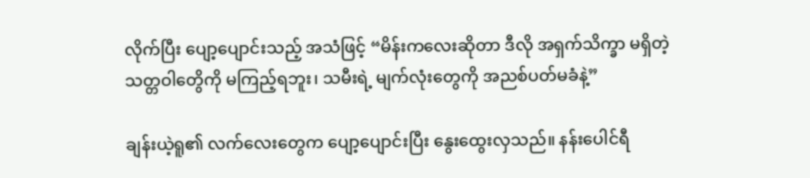လိုက်ပြီး ပျော့ပျောင်းသည့် အသံဖြင့် “မိန်းကလေးဆိုတာ ဒီလို အရှက်သိက္ခာ မရှိတဲ့ သတ္တဝါတွေိကို မကြည့်ရဘူး၊ သမီးရဲ့ မျက်လုံးတွေကို အညစ်ပတ်မခံနဲ့”

ချန်းယဲ့ရူ၏ လက်လေးတွေက ပျော့ပျောင်းပြီး နွေးထွေးလှသည်။ နန်းပေါင်ရီ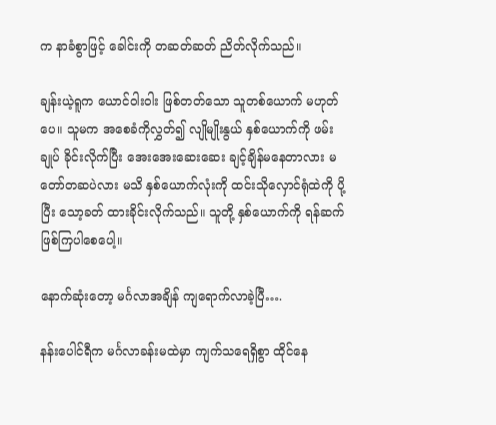က နာခံစွာဖြင့် ခေါင်းကို တဆတ်ဆတ် ညိတ်လိုက်သည်။

ချန်းယဲ့ရူက ယောင်ဝါးဝါး ဖြစ်တတ်သော သူတစ်ယောက် မဟုတ်ပေ။ သူမက အစေခံကိုလွှတ်၍ လျိုမျိုးနွယ် နှစ်ယောက်ကို ဖမ်းချုပ် ခိုင်းလိုက်ပြီး အေးအေးဆေးဆေး ချင့်ချိန်မနေတာလား မတော်တဆပဲလား မသိ နှစ်ယောက်လုံးကို ထင်းသိုလှောင်ရုံထဲကို ပို့ပြီး သော့ခတ် ထားခိုင်းလိုက်သည်။ သူတို့ နှစ်ယောက်ကို ရန်ဆက်ဖြစ်ကြပါစေပေါ့။

နောက်ဆုံးတော့ မင်္ဂလာအချိန် ကျရောက်လာခဲ့ပြီ….

နန်းပေါင်ရီက မင်္ဂလာခန်းမထဲမှာ ကျက်သရေရှိစွာ ထိုင်နေ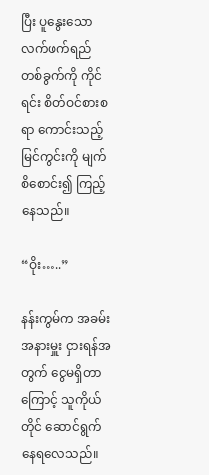ပြီး ပူနွေးသော လက်ဖက်ရည် တစ်ခွက်ကို ကိုင်ရင်း စိတ်ဝင်စားစရာ ကောင်းသည့် မြင်ကွင်းကို မျက်စိစောင်း၍ ကြည့်နေသည်။

“ဝိုး…..”

နန်းကွမ်က အခမ်းအနားမှူး ငှားရန်အတွက် ငွေမရှိတာကြောင့် သူကိုယ်တိုင် ဆောင်ရွက် နေရလေသည်။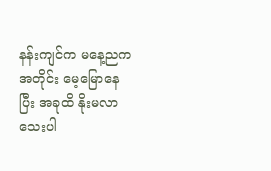နန်းကျင်က မနေ့ညကအတိုင်း မေ့မြောနေပြီး အခုထိ နိုးမလာသေးပါ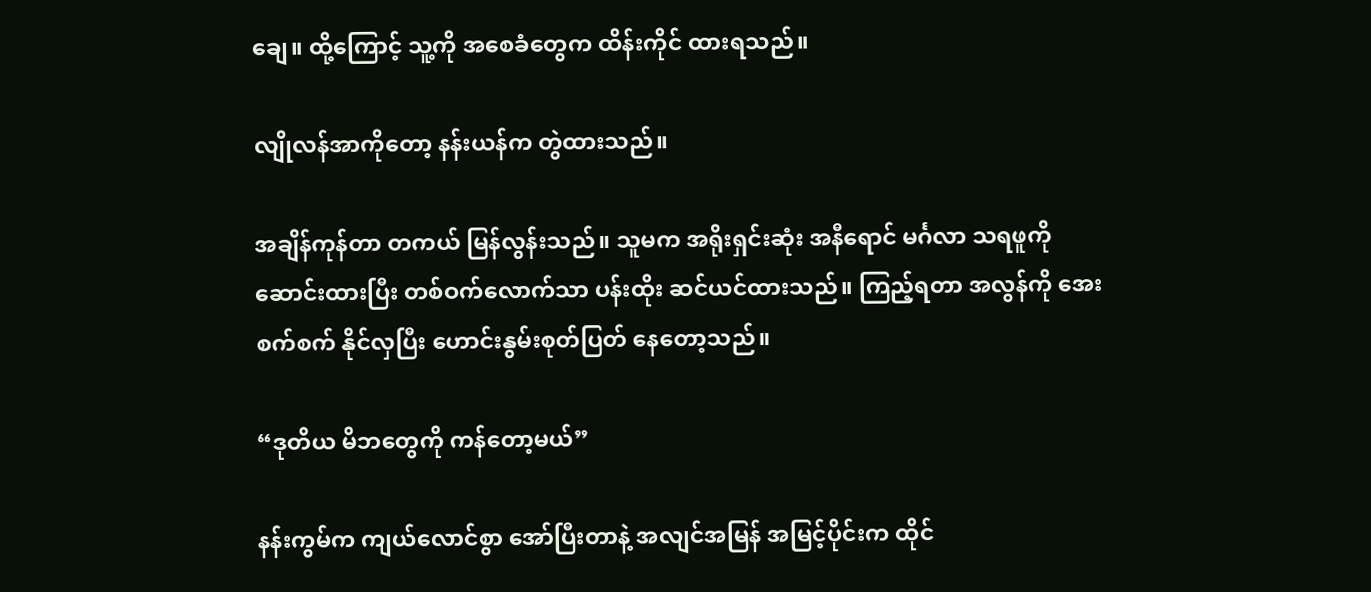ချေ။ ထို့ကြောင့် သူ့ကို အစေခံတွေက ထိန်းကိုင် ထားရသည်။

လျိုလန်အာကိုတော့ နန်းယန်က တွဲထားသည်။

အချိန်ကုန်တာ တကယ် မြန်လွန်းသည်။ သူမက အရိုးရှင်းဆုံး အနီရောင် မင်္ဂလာ သရဖူကို ဆောင်းထားပြီး တစ်ဝက်လောက်သာ ပန်းထိုး ဆင်ယင်ထားသည်။ ကြည့်ရတာ အလွန်ကို အေးစက်စက် နိုင်လှပြီး ဟောင်းနွမ်းစုတ်ပြတ် နေတော့သည်။

“ဒုတိယ မိဘတွေကို ကန်တော့မယ်”

နန်းကွမ်က ကျယ်လောင်စွာ အော်ပြီးတာနဲ့ အလျင်အမြန် အမြင့်ပိုင်းက ထိုင်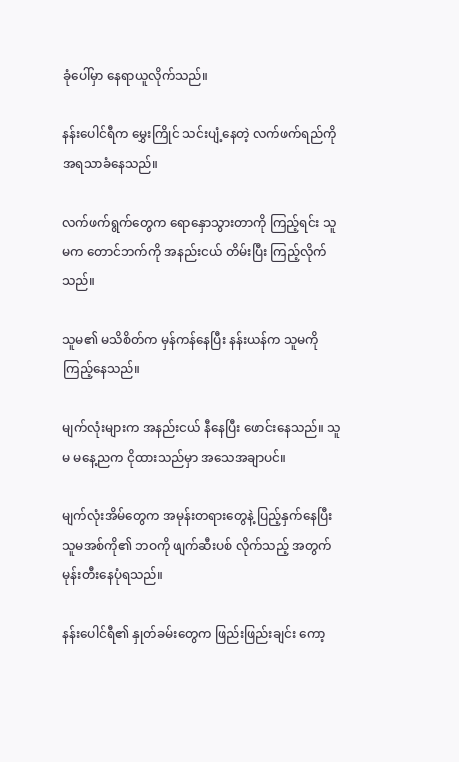ခုံပေါ်မှာ နေရာယူလိုက်သည်။

နန်းပေါင်ရီက မွှေးကြိုင် သင်းပျံ့နေတဲ့ လက်ဖက်ရည်ကို အရသာခံနေသည်။

လက်ဖက်ရွက်တွေက ရောနှောသွားတာကို ကြည့်ရင်း သူမက တောင်ဘက်ကို အနည်းငယ် တိမ်းပြီး ကြည့်လိုက်သည်။

သူမ၏ မသိစိတ်က မှန်ကန်နေပြီး နန်းယန်က သူမကို ကြည့်နေသည်။

မျက်လုံးများက အနည်းငယ် နီနေပြီး ဖောင်းနေသည်။ သူမ မနေ့ညက ငိုထားသည်မှာ အသေအချာပင်။

မျက်လုံးအိမ်တွေက အမုန်းတရားတွေနဲ့ ပြည့်နှက်နေပြီး သူမအစ်ကို၏ ဘဝကို ဖျက်ဆီးပစ် လိုက်သည့် အတွက် မုန်းတီးနေပုံရသည်။

နန်းပေါင်ရီ၏ နှုတ်ခမ်းတွေက ဖြည်းဖြည်းချင်း ကော့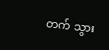တက် သွား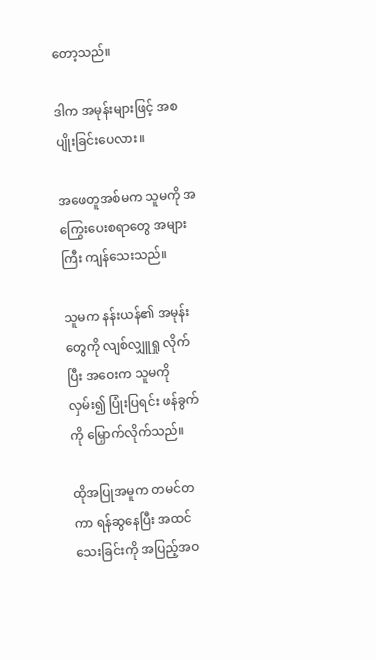တော့သည်။

ဒါက အမုန်းများဖြင့် အစပျိုးခြင်းပေလား။

အဖေတူအစ်မက သူမကို အကြွေးပေးစရာတွေ အများကြီး ကျန်သေးသည်။

သူမက နန်းယန်၏ အမုန်းတွေကို လျစ်လျှူရှု လိုက်ပြီး အဝေးက သူမကိုလှမ်း၍ ပြုံးပြရင်း ဖန်ခွက်ကို မြှောက်လိုက်သည်။

ထိုအပြုအမူက တမင်တကာ ရန်ဆွနေပြီး အထင်သေးခြင်းကို အပြည့်အဝ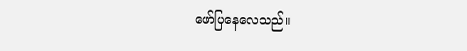ဖော်ပြနေလေသည်။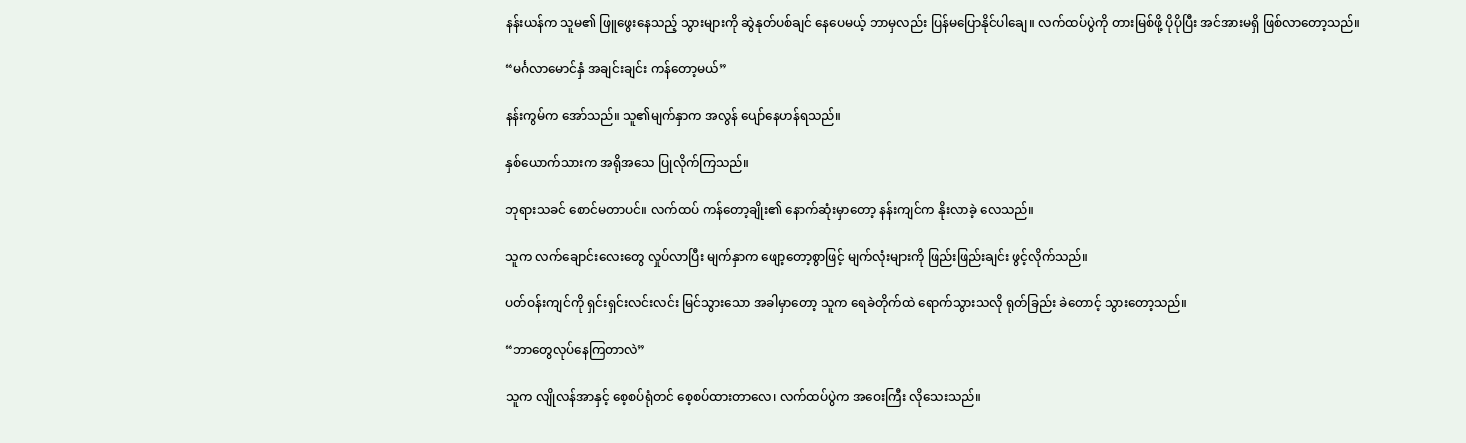နန်းယန်က သူမ၏ ဖြူဖွေးနေသည့် သွားများကို ဆွဲနုတ်ပစ်ချင် နေပေမယ့် ဘာမှလည်း ပြန်မပြောနိုင်ပါချေ။ လက်ထပ်ပွဲကို တားမြစ်ဖို့ ပိုပိုပြီး အင်အားမရှိ ဖြစ်လာတော့သည်။

“မင်္ဂလာမောင်နှံ အချင်းချင်း ကန်တော့မယ်”

နန်းကွမ်က အော်သည်။ သူ၏မျက်နှာက အလွန် ပျော်နေဟန်ရသည်။

နှစ်ယောက်သားက အရိုအသေ ပြုလိုက်ကြသည်။

ဘုရားသခင် စောင်မတာပင်။ လက်ထပ် ကန်တော့ချိုး၏ နောက်ဆုံးမှာတော့ နန်းကျင်က နိုးလာခဲ့ လေသည်။

သူက လက်ချောင်းလေးတွေ လှုပ်လာပြီး မျက်နှာက ဖျော့တော့စွာဖြင့် မျက်လုံးများကို ဖြည်းဖြည်းချင်း ဖွင့်လိုက်သည်။

ပတ်ဝန်းကျင်ကို ရှင်းရှင်းလင်းလင်း မြင်သွားသော အခါမှာတော့ သူက ရေခဲတိုက်ထဲ ရောက်သွားသလို ရုတ်ခြည်း ခဲတောင့် သွားတော့သည်။

“ဘာတွေလုပ်နေကြတာလဲ”

သူက လျိုလန်အာနှင့် စေ့စပ်ရုံတင် စေ့စပ်ထားတာလေ၊ လက်ထပ်ပွဲက အဝေးကြီး လိုသေးသည်။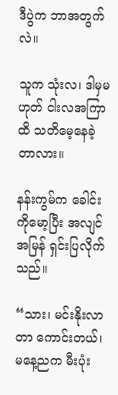ဒီပွဲက ဘာအတွက်လဲ။

သူက သုံးလ၊ ဒါမှမဟုတ် ငါးလအကြာထိ သတိမေ့နေခဲ့တာလား။

နန်းကွမ်က ခေါင်းကိုမော့ပြီး အလျင်အမြန် ရှင်းပြလိုက်သည်။

“သား၊ မင်းနိုးလာတာ ကောင်းတယ်၊ မနေ့ညက မီးပုံး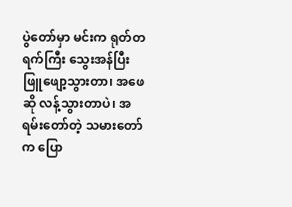ပွဲတော်မှာ မင်းက ရုတ်တရက်ကြီး သွေးအန်ပြီး ဖြူဖျော့သွားတာ၊ အဖေဆို လန့်သွားတာပဲ၊ အရမ်းတော်တဲ့ သမားတော်က ပြော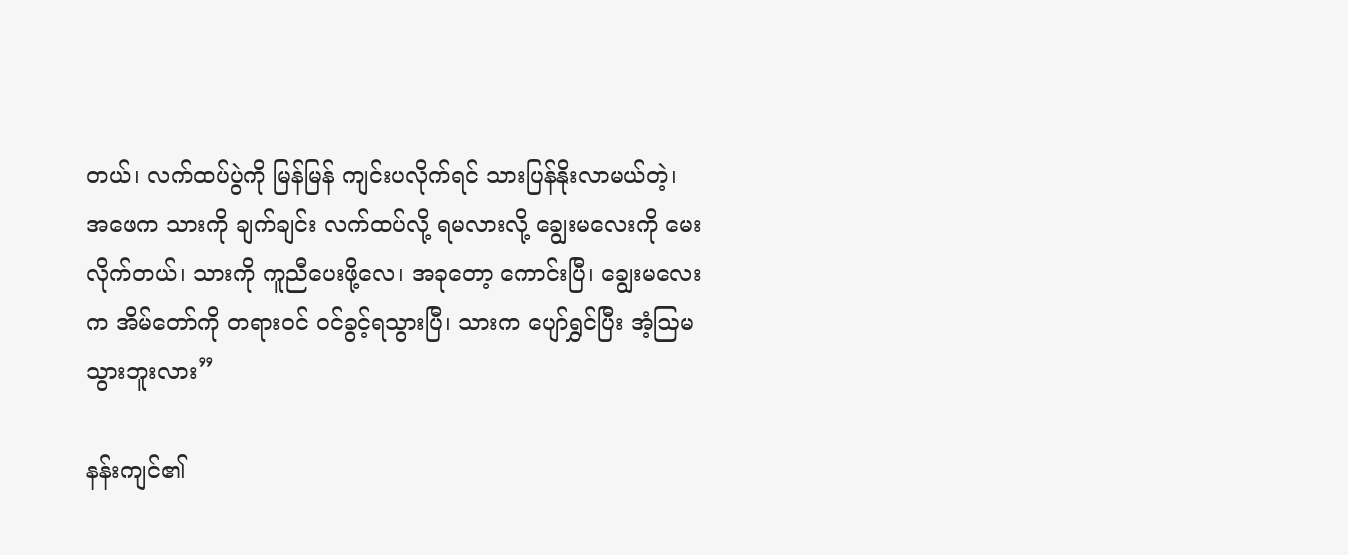တယ်၊ လက်ထပ်ပွဲကို မြန်မြန် ကျင်းပလိုက်ရင် သားပြန်နိုးလာမယ်တဲ့၊ အဖေက သားကို ချက်ချင်း လက်ထပ်လို့ ရမလားလို့ ချွေးမလေးကို မေးလိုက်တယ်၊ သားကို ကူညီပေးဖို့လေ၊ အခုတော့ ကောင်းပြီ၊ ချွေးမလေးက အိမ်တော်ကို တရားဝင် ဝင်ခွင့်ရသွားပြီ၊ သားက ပျော်ရွှင်ပြီး အံ့ဩမသွားဘူးလား”

နန်းကျင်၏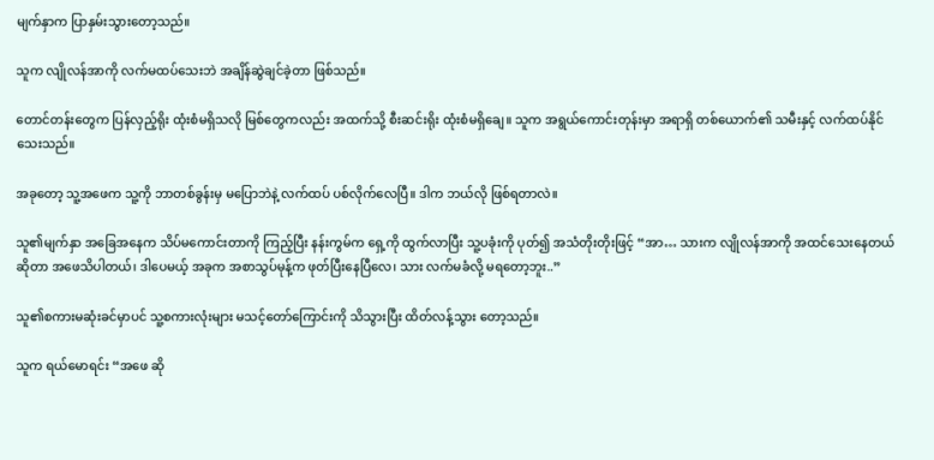မျက်နှာက ပြာနှမ်းသွားတော့သည်။

သူက လျိုလန်အာကို လက်မထပ်သေးဘဲ အချိန်ဆွဲချင်ခဲ့တာ ဖြစ်သည်။

တောင်တန်းတွေက ပြန်လှည့်ရိုး ထုံးစံမရှိသလို မြစ်တွေကလည်း အထက်သို့ စီးဆင်းရိုး ထုံးစံမရှိချေ။ သူက အရွယ်ကောင်းတုန်းမှာ အရာရှိ တစ်ယောက်၏ သမီးနှင့် လက်ထပ်နိုင်သေးသည်။

အခုတော့ သူ့အဖေက သူ့ကို ဘာတစ်ခွန်းမှ မပြောဘဲနဲ့ လက်ထပ် ပစ်လိုက်လေပြီ။ ဒါက ဘယ်လို ဖြစ်ရတာလဲ။

သူ၏မျက်နှာ အခြေအနေက သိပ်မကောင်းတာကို ကြည့်ပြီး နန်းကွမ်က ရှေ့ကို ထွက်လာပြီး သူ့ပခုံးကို ပုတ်၍ အသံတိုးတိုးဖြင့် “အာ… သားက လျိုလန်အာကို အထင်သေးနေတယ် ဆိုတာ အဖေသိပါတယ်၊ ဒါပေမယ့် အခုက အစာသွပ်မုန့်က ဖုတ်ပြီးနေပြီလေ၊ သား လက်မခံလို့ မရတော့ဘူး..”

သူ၏စကားမဆုံးခင်မှာပင် သူ့စကားလုံးများ မသင့်တော်ကြောင်းကို သိသွားပြီး ထိတ်လန့်သွား တော့သည်။

သူက ရယ်မောရင်း “အဖေ ဆို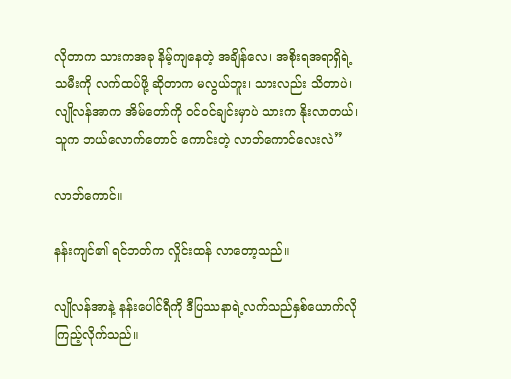လိုတာက သားကအခု နိမ့်ကျနေတဲ့ အချိန်လေ၊ အစိုးရအရာရှိရဲ့ သမီးကို လက်ထပ်ဖို့ ဆိုတာက မလွယ်ဘူး၊ သားလည်း သိတာပဲ၊ လျိုလန်အာက အိမ်တော်ကို ဝင်ဝင်ချင်းမှာပဲ သားက နိုးလာတယ်၊ သူက ဘယ်လောက်တောင် ကောင်းတဲ့ လာဘ်ကောင်လေးလဲ”

လာဘ်ကောင်။

နန်းကျင်၏ ရင်ဘတ်က လှိုင်းထန် လာတော့သည်။

လျိုလန်အာနဲ့ နန်းပေါင်ရီကို ဒီပြဿနာရဲ့လက်သည်နှစ်ယောက်လို ကြည့်လိုက်သည်။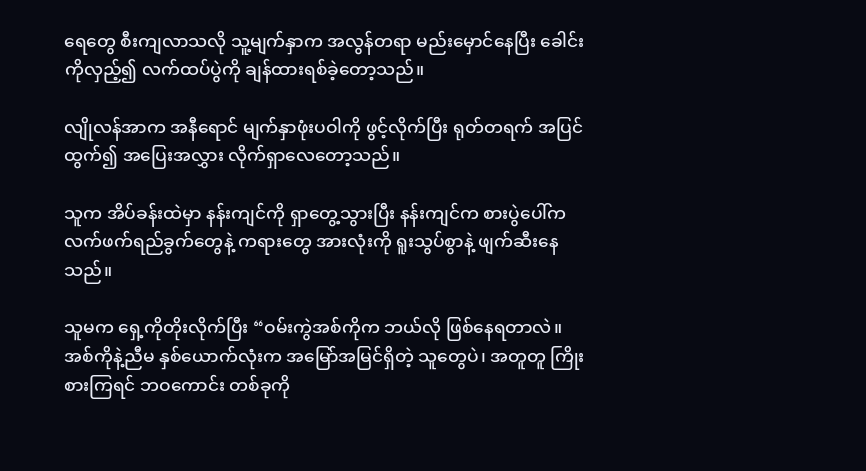ရေတွေ စီးကျလာသလို သူ့မျက်နှာက အလွန်တရာ မည်းမှောင်နေပြီး ခေါင်းကိုလှည့်၍ လက်ထပ်ပွဲကို ချန်ထားရစ်ခဲ့တော့သည်။

လျိုလန်အာက အနီရောင် မျက်နှာဖုံးပဝါကို ဖွင့်လိုက်ပြီး ရုတ်တရက် အပြင် ထွက်၍ အပြေးအလွှား လိုက်ရှာလေတော့သည်။

သူက အိပ်ခန်းထဲမှာ နန်းကျင်ကို ရှာတွေ့သွားပြီး နန်းကျင်က စားပွဲပေါ်က လက်ဖက်ရည်ခွက်တွေနဲ့ ကရားတွေ အားလုံးကို ရူးသွပ်စွာနဲ့ ဖျက်ဆီးနေသည်။

သူမက ရှေ့ကိုတိုးလိုက်ပြီး “ဝမ်းကွဲအစ်ကိုက ဘယ်လို ဖြစ်နေရတာလဲ။ အစ်ကိုနဲ့ညီမ နှစ်ယောက်လုံးက အမြော်အမြင်ရှိတဲ့ သူတွေပဲ၊ အတူတူ ကြိုးစားကြရင် ဘဝကောင်း တစ်ခုကို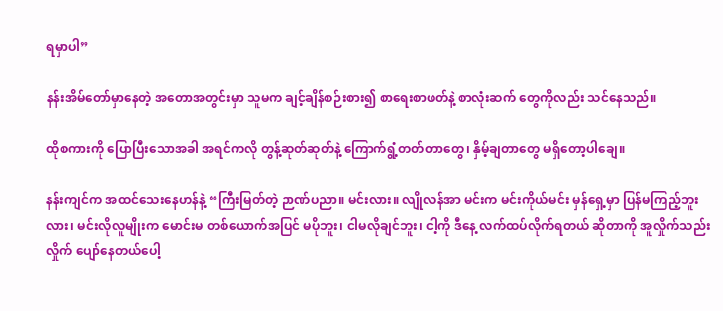ရမှာပါ”

နန်းအိမ်တော်မှာနေတဲ့ အတောအတွင်းမှာ သူမက ချင့်ချိန်စဉ်းစား၍ စာရေးစာဖတ်နဲ့ စာလုံးဆက် တွေကိုလည်း သင်နေသည်။

ထိုစကားကို ပြောပြီးသောအခါ အရင်ကလို တွန့်ဆုတ်ဆုတ်နဲ့ ကြောက်ရွံ့တတ်တာတွေ၊ နှိမ့်ချတာတွေ မရှိတော့ပါချေ။

နန်းကျင်က အထင်သေးနေဟန်နဲ့ “ကြီးမြတ်တဲ့ ဉာဏ်ပညာ။ မင်းလား။ လျိုလန်အာ မင်းက မင်းကိုယ်မင်း မှန်ရှေ့မှာ ပြန်မကြည့်ဘူးလား၊ မင်းလိုလူမျိုးက မောင်းမ တစ်ယောက်အပြင် မပိုဘူး၊ ငါမလိုချင်ဘူး၊ ငါ့ကို ဒီနေ့ လက်ထပ်လိုက်ရတယ် ဆိုတာကို အူလှိုက်သည်းလှိုက် ပျော်နေတယ်ပေါ့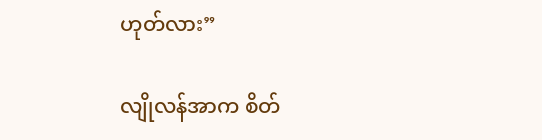ဟုတ်လား”

လျိုလန်အာက စိတ်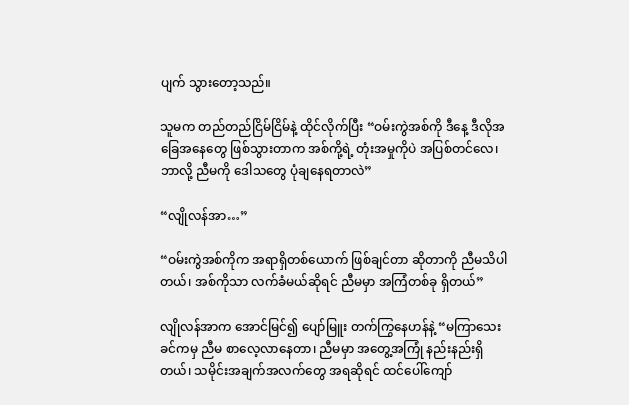ပျက် သွားတော့သည်။

သူမက တည်တည်ငြိမ်ငြိမ်နဲ့ ထိုင်လိုက်ပြီး “ဝမ်းကွဲအစ်ကို ဒီနေ့ ဒီလိုအခြေအနေတွေ ဖြစ်သွားတာက အစ်ကို့ရဲ့ တုံးအမှုကိုပဲ အပြစ်တင်လေ၊ ဘာလို့ ညီမကို ဒေါသတွေ ပုံချနေရတာလဲ”

“လျိုလန်အာ…”

“ဝမ်းကွဲအစ်ကိုက အရာရှိတစ်ယောက် ဖြစ်ချင်တာ ဆိုတာကို ညီမသိပါတယ်၊ အစ်ကိုသာ လက်ခံမယ်ဆိုရင် ညီမမှာ အကြံတစ်ခု ရှိတယ်”

လျိုလန်အာက အောင်မြင်၍ ပျော်မြူး တက်ကြွနေဟန်နဲ့ “မကြာသေးခင်ကမှ ညီမ စာလေ့လာနေတာ၊ ညီမမှာ အတွေ့အကြုံ နည်းနည်းရှိတယ်၊ သမိုင်းအချက်အလက်တွေ အရဆိုရင် ထင်ပေါ်ကျော်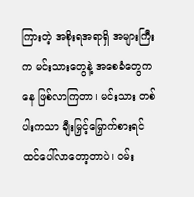ကြားတဲ့ အစိုးရအရာရှိ အများကြီးက မင်းသားတွေနဲ့ အစေခံတွေကနေ ဖြစ်လာကြတာ၊ မင်းသား တစ်ပါးကသာ ချီးမြှင့်မြှောက်စားရင် ထင်ပေါ်လာတော့တာပဲ၊ ဝမ်း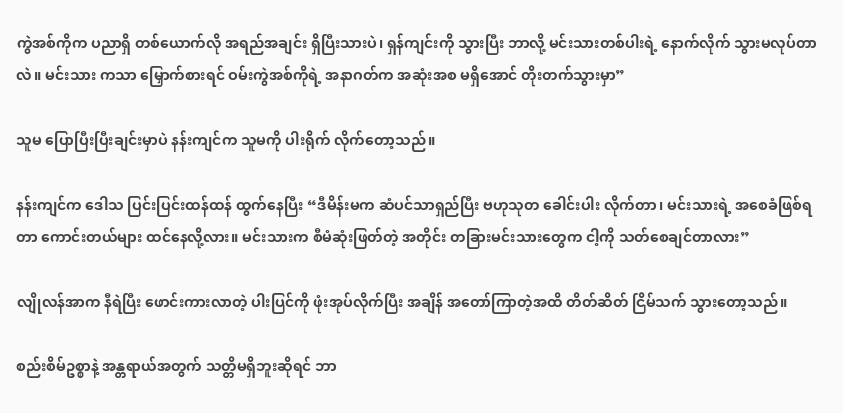ကွဲအစ်ကိုက ပညာရှိ တစ်ယောက်လို အရည်အချင်း ရှိပြီးသားပဲ၊ ရှန်ကျင်းကို သွားပြီး ဘာလို့ မင်းသားတစ်ပါးရဲ့ နောက်လိုက် သွားမလုပ်တာလဲ။ မင်းသား ကသာ မြှောက်စားရင် ဝမ်းကွဲအစ်ကိုရဲ့ အနာဂတ်က အဆုံးအစ မရှိအောင် တိုးတက်သွားမှာ”

သူမ ပြောပြီးပြီးချင်းမှာပဲ နန်းကျင်က သူမကို ပါးရိုက် လိုက်တော့သည်။

နန်းကျင်က ဒေါသ ပြင်းပြင်းထန်ထန် ထွက်နေပြီး “ဒီမိန်းမက ဆံပင်သာရှည်ပြီး ဗဟုသုတ ခေါင်းပါး လိုက်တာ၊ မင်းသားရဲ့ အစေခံဖြစ်ရတာ ကောင်းတယ်များ ထင်နေလို့လား။ မင်းသားက စီမံဆုံးဖြတ်တဲ့ အတိုင်း တခြားမင်းသားတွေက ငါ့ကို သတ်စေချင်တာလား”

လျိုလန်အာက နီရဲပြီး ဖောင်းကားလာတဲ့ ပါးပြင်ကို ဖုံးအုပ်လိုက်ပြီး အချိန် အတော်ကြာတဲ့အထိ တိတ်ဆိတ် ငြိမ်သက် သွားတော့သည်။

စည်းစိမ်ဥစ္စာနဲ့ အန္တရာယ်အတွက် သတ္တိမရှိဘူးဆိုရင် ဘာ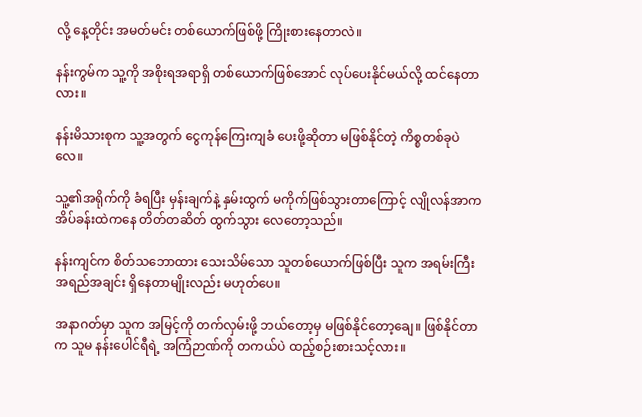လို့ နေ့တိုင်း အမတ်မင်း တစ်ယောက်ဖြစ်ဖို့ ကြိုးစားနေတာလဲ။

နန်းကွမ်က သူ့ကို အစိုးရအရာရှိ တစ်ယောက်ဖြစ်အောင် လုပ်ပေးနိုင်မယ်လို့ ထင်နေတာလား။

နန်းမိသားစုက သူ့အတွက် ငွေကုန်ကြေးကျခံ ပေးဖို့ဆိုတာ မဖြစ်နိုင်တဲ့ ကိစ္စတစ်ခုပဲလေ။

သူ့၏အရိုက်ကို ခံရပြီး မှန်းချက်နဲ့ နှမ်းထွက် မကိုက်ဖြစ်သွားတာကြောင့် လျိုလန်အာက အိပ်ခန်းထဲကနေ တိတ်တဆိတ် ထွက်သွား လေတော့သည်။

နန်းကျင်က စိတ်သဘောထား သေးသိမ်သော သူတစ်ယောက်ဖြစ်ပြီး သူက အရမ်းကြီး အရည်အချင်း ရှိနေတာမျိုးလည်း မဟုတ်ပေ။

အနာဂတ်မှာ သူက အမြင့်ကို တက်လှမ်းဖို့ ဘယ်တော့မှ မဖြစ်နိုင်တော့ချေ။ ဖြစ်နိုင်တာက သူမ နန်းပေါင်ရီရဲ့ အကြံဉာဏ်ကို တကယ်ပဲ ထည့်စဉ်းစားသင့်လား။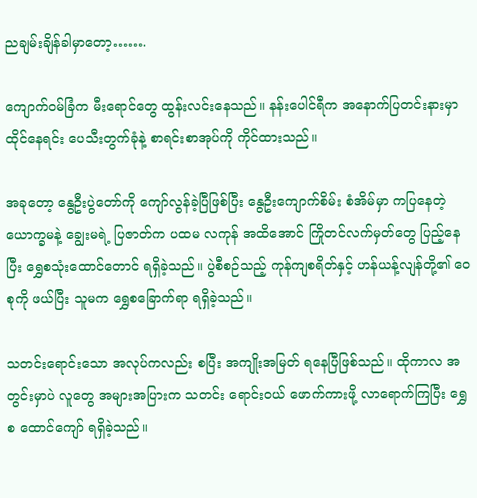ညချမ်းချိန်ခါမှာတော့…….

ကျောက်ဝမ်ခြံက မီးရောင်တွေ ထွန်းလင်းနေသည်။ နန်းပေါင်ရီက အနောက်ပြတင်းနားမှာ ထိုင်နေရင်း ပေသီးတွက်ခုံနဲ့ စာရင်းစာအုပ်ကို ကိုင်ထားသည်။

အခုတော့ နွေဦးပွဲတော်ကို ကျော်လွန်ခဲ့ပြီဖြစ်ပြီး နွေဦးကျောက်စိမ်း စံအိမ်မှာ ကပြနေတဲ့ ယောက္ခမနဲ့ ချွေးမရဲ့ ပြဇာတ်က ပထမ လကုန် အထိအောင် ကြိုတင်လက်မှတ်တွေ ပြည့်နေပြီး ရွှေစသုံးထောင်တောင် ရရှိခဲ့သည်။ ပွဲစီစဉ်သည့် ကုန်ကျစရိတ်နှင့် ဟန်ယန့်လျန်တို့၏ ဝေစုကို ဖယ်ပြီး သူမက ရွှေစခြောက်ရာ ရရှိခဲ့သည်။

သတင်းရောင်းသော အလုပ်ကလည်း စပြီး အကျိုးအမြတ် ရနေပြီဖြစ်သည်။ ထိုကာလ အတွင်းမှာပဲ လူတွေ အများအပြားက သတင်း ရောင်းဝယ် ဖောက်ကားဖို့ လာရောက်ကြပြီး ရွှေစ ထောင်ကျော် ရရှိခဲ့သည်။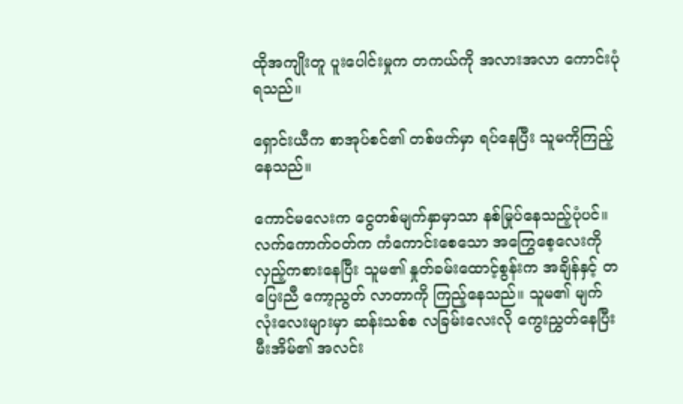ထိုအကျိုးတူ ပူးပေါင်းမှုက တကယ်ကို အလားအလာ ကောင်းပုံရသည်။

ရှောင်းယီက စာအုပ်စင်၏ တစ်ဖက်မှာ ရပ်နေပြီး သူမကိုကြည့်နေသည်။

ကောင်မလေးက ငွေတစ်မျက်နှာမှာသာ နစ်မြုပ်နေသည့်ပုံပင်။ လက်ကောက်ဝတ်က ကံကောင်းစေသော အကြွေစေ့လေးကို လှည့်ကစားနေပြီး သူမ၏ နှုတ်ခမ်းထောင့်စွန်းက အချိန်နှင့် တပြေးညီ ကော့ညွတ် လာတာကို ကြည့်နေသည်။ သူမ၏ မျက်လုံးလေးများမှာ ဆန်းသစ်စ လခြမ်းလေးလို ကွေးညွှတ်နေပြီး မီးအိမ်၏ အလင်း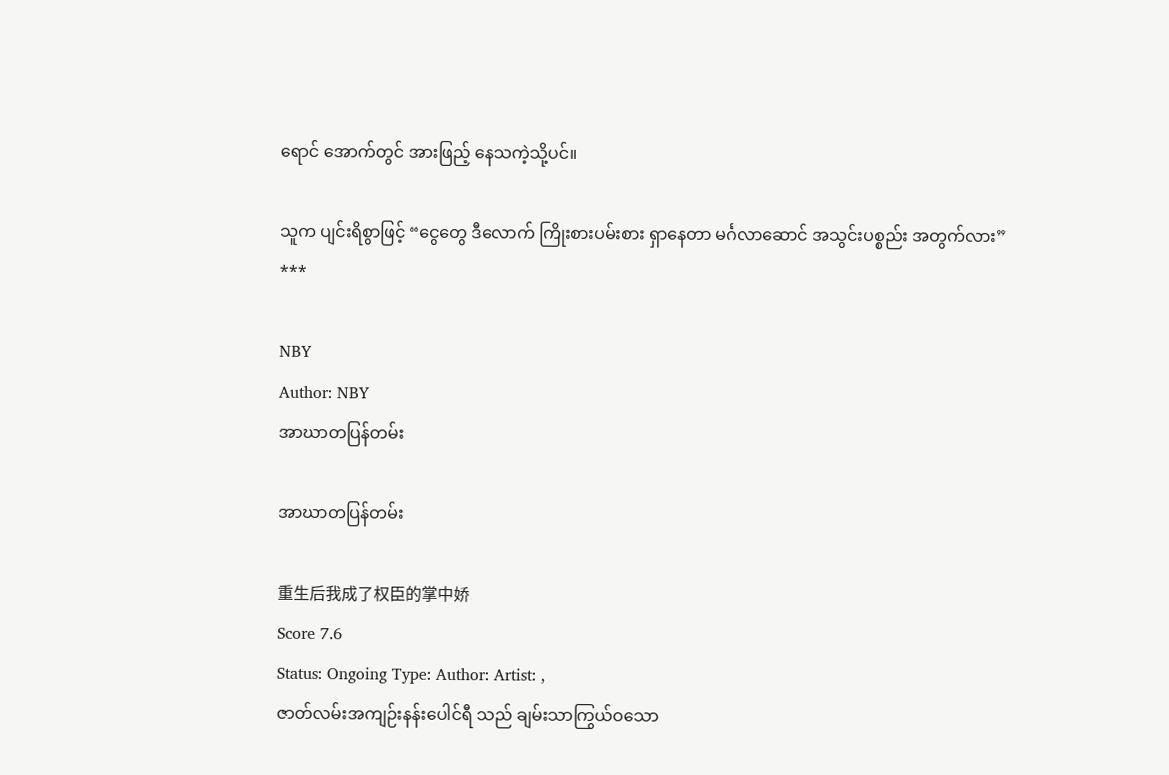ရောင် အောက်တွင် အားဖြည့် နေသကဲ့သို့ပင်။

သူက ပျင်းရိစွာဖြင့် “ငွေတွေ ဒီလောက် ကြိုးစားပမ်းစား ရှာနေတာ မင်္ဂလာဆောင် အသွင်းပစ္စည်း အတွက်လား”
***

NBY
Author: NBY
အာဃာတပြန်တမ်း

အာဃာတပြန်တမ်း

重生后我成了权臣的掌中娇
Score 7.6
Status: Ongoing Type: Author: Artist: ,
ဇာတ်လမ်းအကျဉ်းနန်းပေါင်ရီ သည် ချမ်းသာကြွယ်ဝသော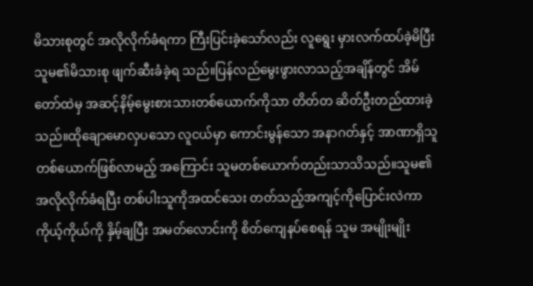မိသားစုတွင် အလိုလိုက်ခံရကာ ကြီးပြင်းခဲ့သော်လည်း လူရွေး မှားလက်ထပ်ခဲ့မိပြီး သူမ၏မိသားစု ဖျက်ဆီးခံခဲ့ရ သည်။ပြန်လည်မွေးဖွားလာသည့်အချိန်တွင် အိမ်တော်ထဲမှ အဆင့်နိမ့်မွေးစားသားတစ်ယောက်ကိုသာ တိတ်တ ဆိတ်ဦးတည်ထားခဲ့သည်။ထိုချောမောလှပသော လူငယ်မှာ ကောင်းမွန်သော အနာဂတ်နှင့် အာဏာရှိသူတစ်ယောက်ဖြစ်လာမည့် အကြောင်း သူမတစ်ယောက်တည်းသာသိသည်။သူမ၏ အလိုလိုက်ခံရပြီး တစ်ပါးသူကိုအထင်သေး တတ်သည့်အကျင့်ကိုပြောင်းလဲကာ ကိုယ့်ကိုယ်ကို နှိမ့်ချပြီး အမတ်လောင်းကို စိတ်ကျေနပ်စေရန် သူမ အမျိုးမျိုး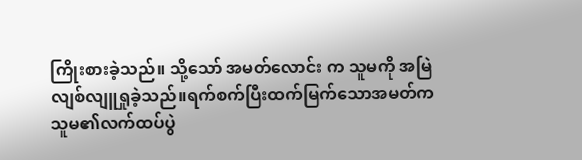ကြိုးစားခဲ့သည်။ သို့သော် အမတ်လောင်း က သူမကို အမြဲလျစ်လျူရှုခဲ့သည်။ရက်စက်ပြီးထက်မြက်သောအမတ်က သူမ၏လက်ထပ်ပွဲ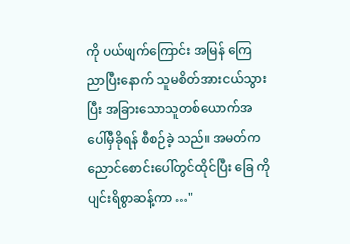ကို ပယ်ဖျက်ကြောင်း အမြန် ကြေညာပြီးနောက် သူမစိတ်အားငယ်သွားပြီး အခြားသောသူတစ်ယောက်အပေါ်မှီခိုရန် စီစဉ်ခဲ့ သည်။ အမတ်က ညောင်စောင်းပေါ်တွင်ထိုင်ပြီး ခြေ ကိုပျင်းရိစွာဆန့်ကာ …"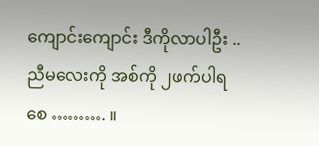ကျောင်းကျောင်း ဒီကိုလာပါဦး .. ညီမလေးကို အစ်ကို ၂ဖက်ပါရစေ ………. ။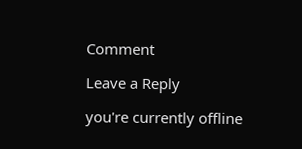Comment

Leave a Reply

you're currently offline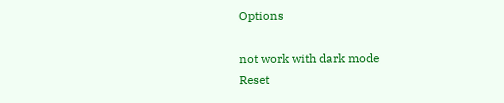Options

not work with dark mode
Reset